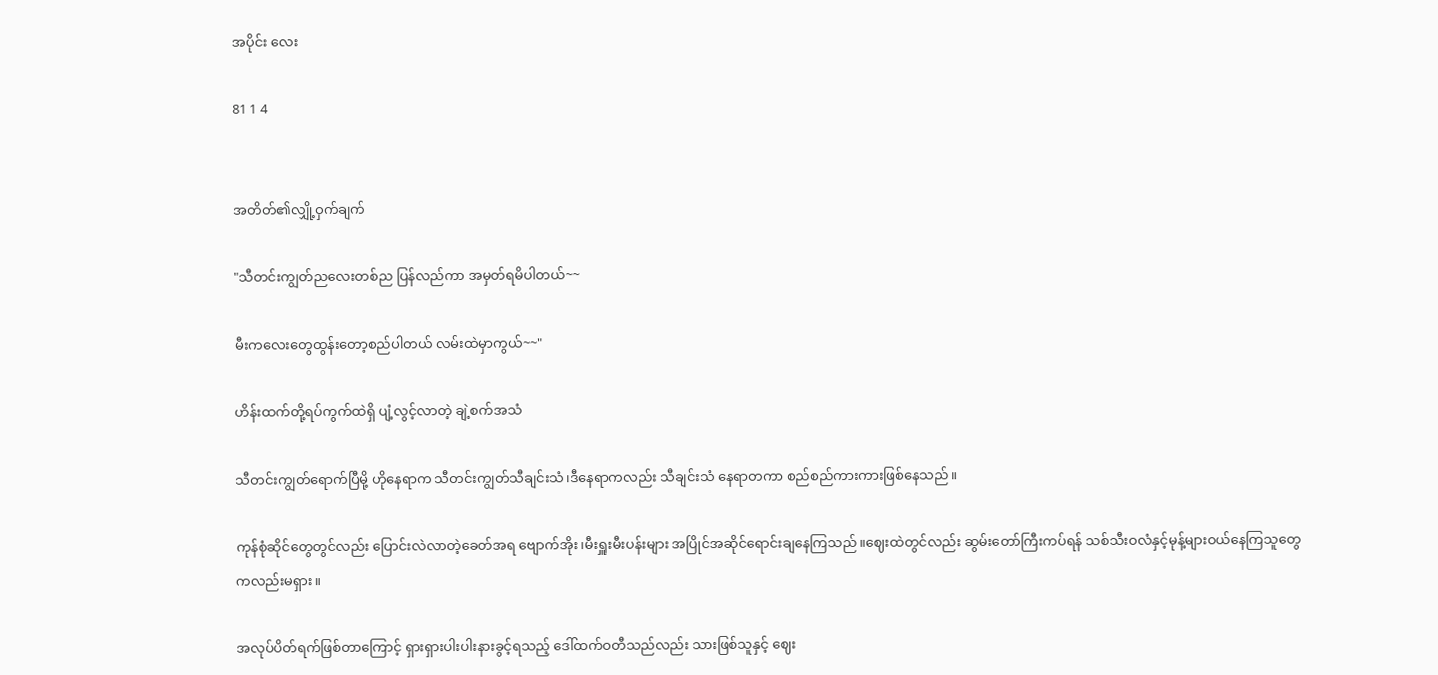အပိုင်း လေး

81 1 4


အတိတ်၏လျှို့ဝှက်ချက်

"သီတင်းကျွတ်ညလေးတစ်ည ပြန်လည်ကာ အမှတ်ရမိပါတယ်~~

မီးကလေးတွေထွန်းတော့စည်ပါတယ် လမ်းထဲမှာကွယ်~~"

ဟိန်းထက်တို့ရပ်ကွက်ထဲရှိ ပျံ့လွင့်လာတဲ့ ချဲ့စက်အသံ

သီတင်းကျွတ်ရောက်ပြီမို့ ဟိုနေရာက သီတင်းကျွတ်သီချင်းသံ၊ဒီနေရာကလည်း သီချင်းသံ နေရာတကာ စည်စည်ကားကားဖြစ်နေသည်။

ကုန်စုံဆိုင်တွေတွင်လည်း ပြောင်းလဲလာတဲ့ခေတ်အရ ဗျောက်အိုး၊မီးရှူးမီးပန်းများ အပြိုင်အဆိုင်ရောင်းချနေကြသည်။ဈေးထဲတွင်လည်း ဆွမ်းတော်ကြီးကပ်ရန် သစ်သီးဝလံနှင့်မုန့်များဝယ်နေကြသူတွေကလည်းမရှား။

အလုပ်ပိတ်ရက်ဖြစ်တာကြောင့် ရှားရှားပါးပါးနားခွင့်ရသည့် ဒေါ်ထက်ဝတီသည်လည်း သားဖြစ်သူနှင့် ဈေး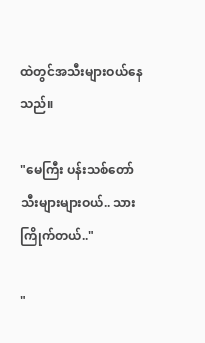ထဲတွင်အသီးများဝယ်နေသည်။

"မေကြီး ပန်းသစ်တော်သီးများများဝယ်.. သားကြိုက်တယ်.."

"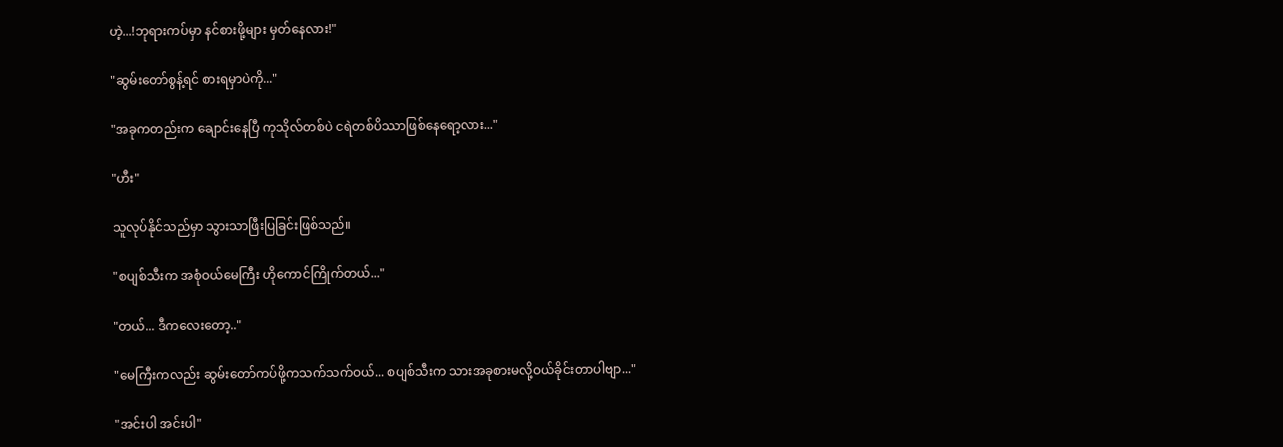ဟဲ့...!ဘုရားကပ်မှာ နင်စားဖို့များ မှတ်နေလား!"

"ဆွမ်းတော်စွန့်ရင် စားရမှာပဲကို..."

"အခုကတည်းက ချောင်းနေပြီ ကုသိုလ်တစ်ပဲ ငရဲတစ်ပိဿာဖြစ်နေရော့လား..."

"ဟီး"

သူလုပ်နိုင်သည်မှာ သွားသာဖြီးပြခြင်းဖြစ်သည်။

"စပျစ်သီးက အစုံဝယ်မေကြီး ဟိုကောင်ကြိုက်တယ်..."

"တယ်... ဒီကလေးတော့.."

"မေကြီးကလည်း ဆွမ်းတော်ကပ်ဖို့ကသက်သက်ဝယ်... စပျစ်သီးက သားအခုစားမလို့ဝယ်ခိုင်းတာပါဗျာ..."

"အင်းပါ အင်းပါ"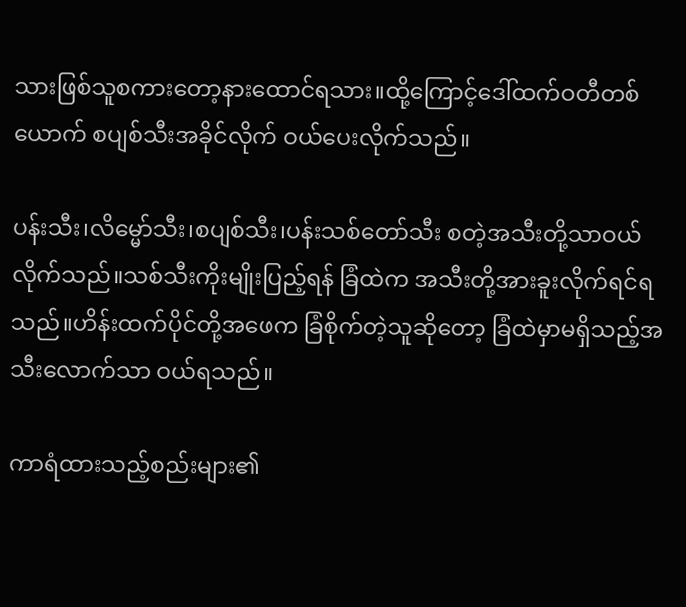သားဖြစ်သူစကားတော့နားထောင်ရသား။ထို့ကြောင့်ဒေါ်ထက်ဝတီတစ်ယောက် စပျစ်သီးအခိုင်လိုက် ဝယ်ပေးလိုက်သည်။

ပန်းသီး၊လိမ္မော်သီး၊စပျစ်သီး၊ပန်းသစ်တော်သီး စတဲ့အသီးတို့သာဝယ်လိုက်သည်။သစ်သီးကိုးမျိုးပြည့်ရန် ခြံထဲက အသီးတို့အားခူးလိုက်ရင်ရသည်။ဟိန်းထက်ပိုင်တို့အဖေက ခြံစိုက်တဲ့သူဆိုတော့ ခြံထဲမှာမရှိသည့်အသီးလောက်သာ ဝယ်ရသည်။

ကာရံထားသည့်စည်းများ၏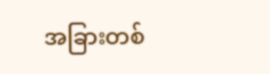အခြားတစ်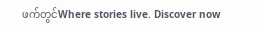ဖက်တွင်Where stories live. Discover now